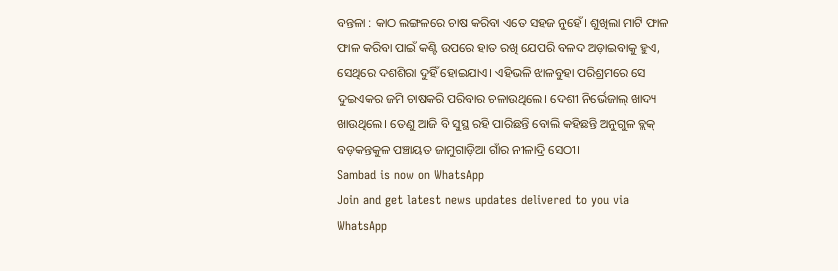ବନ୍ତଳା : କାଠ ଲଙ୍ଗଳରେ ଚାଷ କରିବା ଏତେ ସହଜ ନୁହେଁ। ଶୁଖିଲା ମାଟି ଫାଳ ଫାଳ କରିବା ପାଇଁ କଣ୍ଟି ଉପରେ ହାତ ରଖି ଯେପରି ବଳଦ ଅଡ଼ାଇବାକୁ ହୁଏ, ସେଥିରେ ଦଶଶିରା ଦୁହିଁ ହୋଇଯାଏ। ଏହିଭଳି ଝାଳବୁହା ପରିଶ୍ରମରେ ସେ ଦୁଇଏକର ଜମି ଚାଷକରି ପରିବାର ଚଳାଉଥିଲେ। ଦେଶୀ ନିର୍ଭେଜାଲ୍ ଖାଦ୍ୟ ଖାଉଥିଲେ। ତେଣୁ ଆଜି ବି ସୁସ୍ଥ ରହି ପାରିଛନ୍ତି ବୋଲି କହିଛନ୍ତି ଅନୁଗୁଳ ବ୍ଲକ୍ ବଡ଼କନ୍ତକୁଳ ପଞ୍ଚାୟତ ଜାମୁଗାଡ଼ିଆ ଗାଁର ନୀଳାଦ୍ରି ସେଠୀ।
Sambad is now on WhatsApp
Join and get latest news updates delivered to you via WhatsApp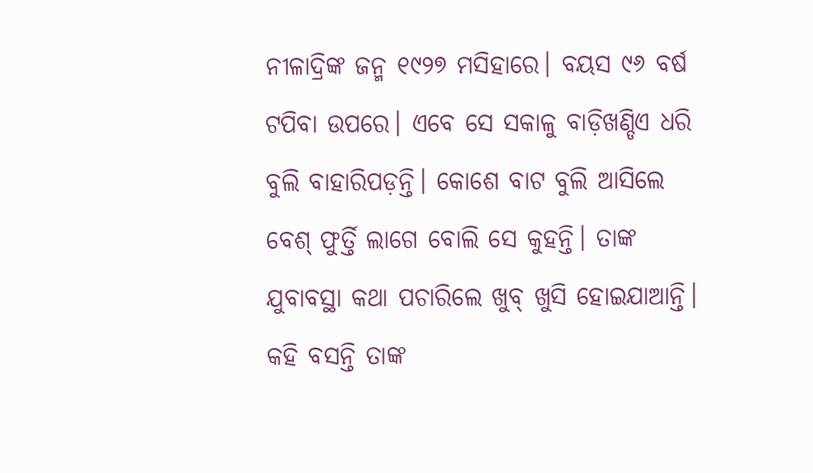ନୀଳାଦ୍ରିଙ୍କ ଜନ୍ମ ୧୯୨୭ ମସିହାରେ। ବୟସ ୯୬ ବର୍ଷ ଟପିବା ଉପରେ। ଏବେ ସେ ସକାଳୁ ବାଡ଼ିଖଣ୍ଡିଏ ଧରି ବୁଲି ବାହାରିପଡ଼ନ୍ତି। କୋଶେ ବାଟ ବୁଲି ଆସିଲେ ବେଶ୍ ଫୁର୍ତ୍ତି ଲାଗେ ବୋଲି ସେ କୁହନ୍ତି। ତାଙ୍କ ଯୁବାବସ୍ଥା କଥା ପଚାରିଲେ ଖୁବ୍ ଖୁସି ହୋଇଯାଆନ୍ତି। କହି ବସନ୍ତି ତାଙ୍କ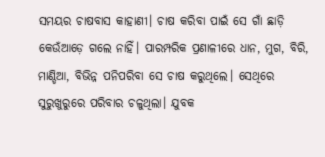ସମୟର ଚାଷବାସ କାହାଣୀ। ଚାଷ କରିବା ପାଇଁ ସେ ଗାଁ ଛାଡ଼ି କେଉଁଆଡ଼େ ଗଲେ ନାହିଁ। ପାରମ୍ପରିକ ପ୍ରଣାଳୀରେ ଧାନ, ମୁଗ, ବିରି, ମାଣ୍ଡିଆ, ବିଭିନ୍ନ ପନିପରିବା ସେ ଚାଷ କରୁଥିଲେ। ସେଥିରେ ସୁରୁଖୁରୁରେ ପରିବାର ଚଳୁଥିଲା। ଯୁବକ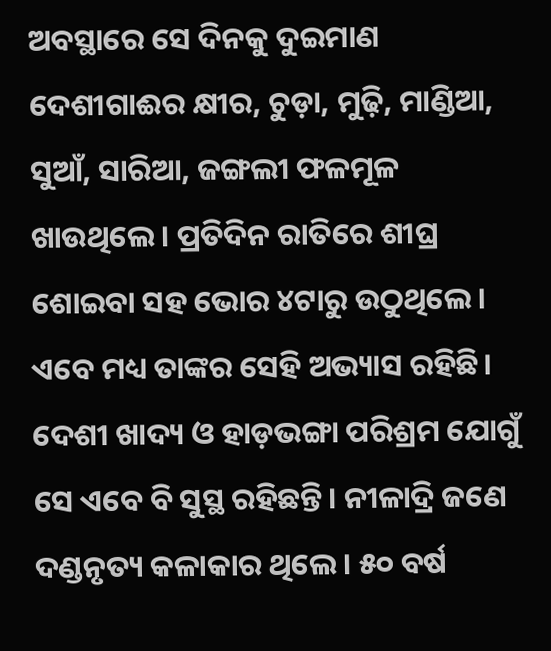ଅବସ୍ଥାରେ ସେ ଦିନକୁ ଦୁଇମାଣ ଦେଶୀଗାଈର କ୍ଷୀର, ଚୁଡ଼ା, ମୁଢ଼ି, ମାଣ୍ଡିଆ, ସୁଆଁ, ସାରିଆ, ଜଙ୍ଗଲୀ ଫଳମୂଳ ଖାଉଥିଲେ। ପ୍ରତିଦିନ ରାତିରେ ଶୀଘ୍ର ଶୋଇବା ସହ ଭୋର ୪ଟାରୁ ଉଠୁଥିଲେ। ଏବେ ମଧ୍ୟ ତାଙ୍କର ସେହି ଅଭ୍ୟାସ ରହିଛି। ଦେଶୀ ଖାଦ୍ୟ ଓ ହାଡ଼ଭଙ୍ଗା ପରିଶ୍ରମ ଯୋଗୁଁ ସେ ଏବେ ବି ସୁସ୍ଥ ରହିଛନ୍ତି। ନୀଳାଦ୍ରି ଜଣେ ଦଣ୍ଡନୃତ୍ୟ କଳାକାର ଥିଲେ। ୫୦ ବର୍ଷ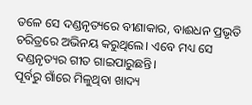ତଳେ ସେ ଦଣ୍ଡନୃତ୍ୟରେ ବୀଣାକାର, ବାଈଧନ ପ୍ରଭୃତି ଚରିତ୍ରରେ ଅଭିନୟ କରୁଥିଲେ। ଏବେ ମଧ୍ୟ ସେ ଦଣ୍ଡନୃତ୍ୟର ଗୀତ ଗାଇପାରୁଛନ୍ତି।
ପୂର୍ବରୁ ଗାଁରେ ମିଳୁଥିବା ଖାଦ୍ୟ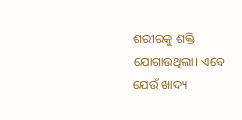ଶରୀରକୁ ଶକ୍ତି ଯୋଗାଉଥିଲା। ଏବେ ଯେଉଁ ଖାଦ୍ୟ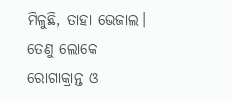ମିଳୁଛି, ତାହା ଭେଜାଲ। ତେଣୁ ଲୋକେ ରୋଗାକ୍ରାନ୍ତ ଓ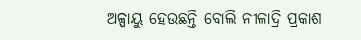ଅଳ୍ପାୟୁ ହେଉଛନ୍ତି ବୋଲି ନୀଳାଦ୍ରି ପ୍ରକାଶ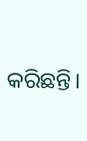କରିଛନ୍ତି।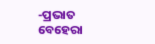-ପ୍ରଭାତ ବେହେରା